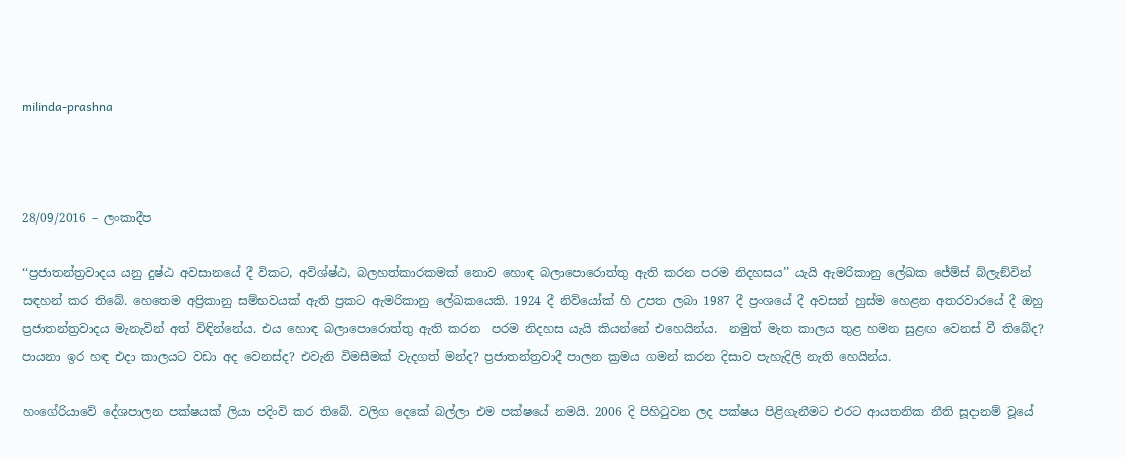milinda-prashna



28/09/2016 – ලංකාදීප

‘‘ප්‍රජාතන්ත්‍රවාදය යනු දුෂ්ඨ අවසානයේ දී විකට, අවිශ්ෂ්ඨ, බලහත්කාරකමක් නොව හොඳ බලාපොරොත්තු ඇති කරන පරම නිදහසය’’ යැයි ඇමරිකානු ලේඛක ජේම්ස් බ්ලැඞ්වින් සඳහන් කර තිබේ. හෙතෙම අප්‍රිකානු සම්භවයක් ඇති ප්‍රකට ඇමරිකානු ලේඛකයෙකි. 1924 දී නිව්යෝක් හි උපත ලබා 1987 දී ප්‍රංශයේ දී අවසන් හුස්ම හෙළන අතරවාරයේ දී ඔහු ප්‍රජාතන්ත්‍රවාදය මැනැවින් අත් විඳින්නේය. එය හොඳ බලාපොරොත්තු ඇති කරන  පරම නිදහස යැයි කියන්නේ එහෙයින්ය.  නමුත් මැත කාලය තුළ හමන සුළඟ වෙනස් වී තිබේද? පායනා ඉර හඳ එදා කාලයට වඩා අද වෙනස්ද? එවැනි විමසීමක් වැදගත් මන්ද? ප්‍රජාතන්ත්‍රවාදී පාලන ක්‍රමය ගමන් කරන දිසාව පැහැදිලි නැති හෙයින්ය.

හංගේරියාවේ දේශපාලන පක්ෂයක් ලියා පදිංවි කර තිබේ. වලිග දෙකේ බල්ලා එම පක්ෂයේ නමයි. 2006 දි පිහිටුවන ලද පක්ෂය පිළිගැනීමට එරට ආයතනික නීති සූදානම් වූයේ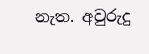නැත. අවුරුදු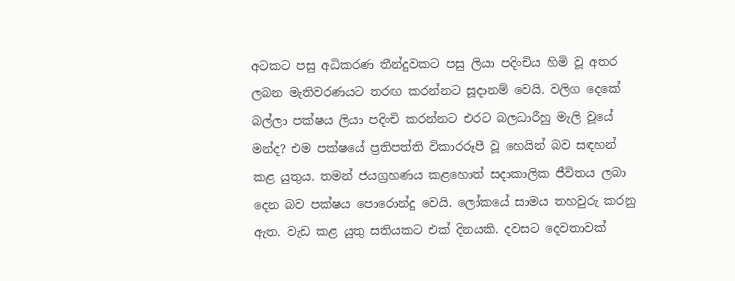අටකට පසු අධිකරණ තීන්දුවකට පසු ලියා පදිංචිය හිමි වූ අතර ලබන මැතිවරණයට තරඟ කරන්නට සූදානම් වෙයි. වලිග දෙකේ බල්ලා පක්ෂය ලියා පදිංචි කරන්නට එරට බලධාරීහු මැලි වූයේ මන්ද? එම පක්ෂයේ ප්‍රතිපත්ති විකාරරූපී වූ හෙයින් බව සඳහන් කළ යුතුය. තමන් ජයග්‍රහණය කළහොත් සදාකාලික ජීවිතය ලබා දෙන බව පක්ෂය පොරොන්දු වෙයි. ලෝකයේ සාමය තහවුරු කරනු ඇත. වැඩ කළ යුතු සතියකට එක් දිනයකි. දවසට දෙවතාවක්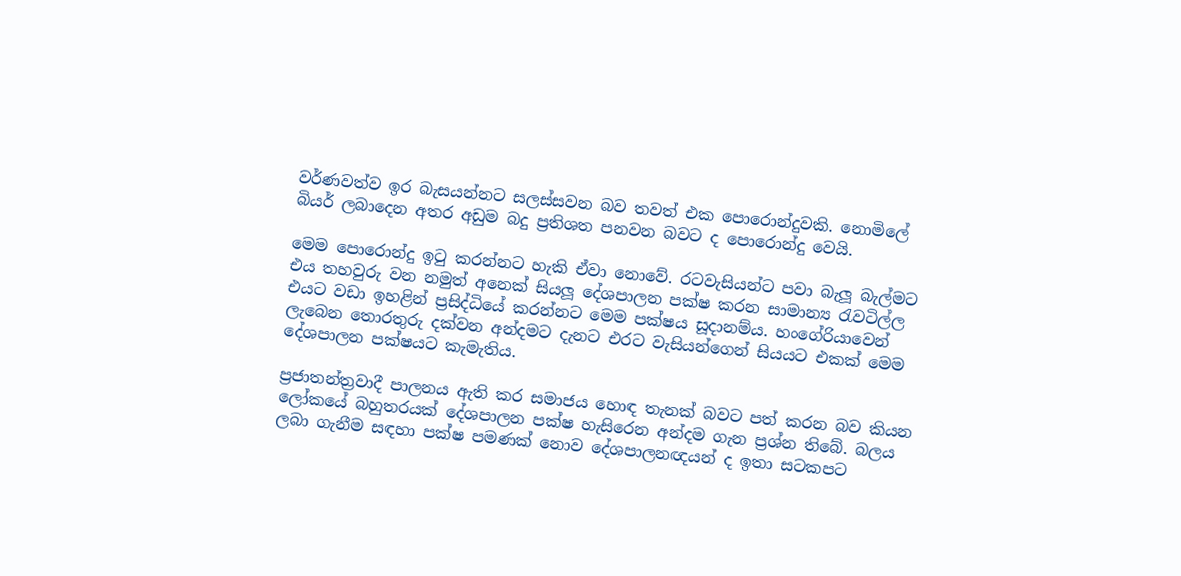වර්ණවත්ව ඉර බැසයන්නට සලස්සවන බව තවත් එක පොරොන්දුවකි. නොමිලේ බියර් ලබාදෙන අතර අඩුම බදු ප්‍රතිශත පනවන බවට ද පොරොන්දු වෙයි.

මෙම පොරොන්දු ඉටු කරන්නට හැකි ඒවා නොවේ. රටවැසියන්ට පවා බැලූ බැල්මට එය තහවුරු වන නමුත් අනෙක් සියලූ දේශපාලන පක්ෂ කරන සාමාන්‍ය රැවටිල්ල එයට වඩා ඉහළින් ප්‍රසිද්ධියේ කරන්නට මෙම පක්ෂය සූදානම්ය. හංගේරියාවෙන් ලැබෙන තොරතුරු දක්වන අන්දමට දැනට එරට වැසියන්ගෙන් සියයට එකක් මෙම දේශපාලන පක්ෂයට කැමැතිය.

ප්‍රජාතන්ත්‍රවාදී පාලනය ඇති කර සමාජය හොඳ තැනක් බවට පත් කරන බව කියන ලෝකයේ බහුතරයක් දේශපාලන පක්ෂ හැසිරෙන අන්දම ගැන ප්‍රශ්න තිබේ. බලය ලබා ගැනීම සඳහා පක්ෂ පමණක් නොව දේශපාලනඥයන් ද ඉතා සටකපට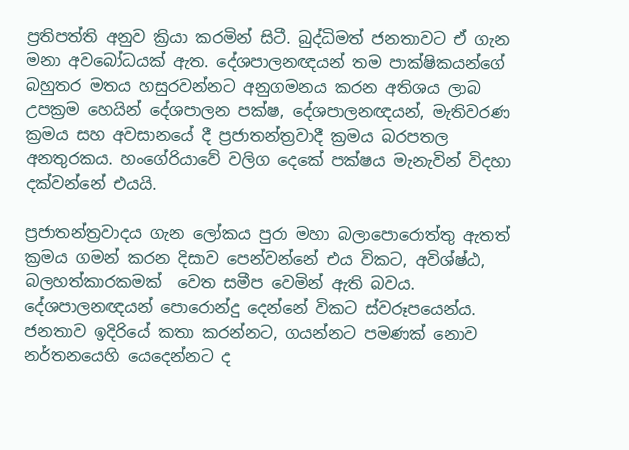ප්‍රතිපත්ති අනුව ක්‍රියා කරමින් සිටී. බුද්ධිමත් ජනතාවට ඒ ගැන මනා අවබෝධයක් ඇත. දේශපාලනඥයන් තම පාක්ෂිකයන්ගේ බහුතර මතය හසුරවන්නට අනුගමනය කරන අතිශය ලාබ උපක්‍රම හෙයින් දේශපාලන පක්ෂ, දේශපාලනඥයන්, මැතිවරණ ක්‍රමය සහ අවසානයේ දී ප්‍රජාතන්ත්‍රවාදී ක්‍රමය බරපතල අනතුරකය. හංගේරියාවේ වලිග දෙකේ පක්ෂය මැනැවින් විදහා දක්වන්නේ එයයි.

ප්‍රජාතන්ත්‍රවාදය ගැන ලෝකය පුරා මහා බලාපොරොත්තු ඇතත් ක්‍රමය ගමන් කරන දිසාව පෙන්වන්නේ එය විකට, අවිශ්ෂ්ඨ, බලහත්කාරකමක්  වෙත සමීප වෙමින් ඇති බවය. දේශපාලනඥයන් පොරොන්දු දෙන්නේ විකට ස්වරූපයෙන්ය. ජනතාව ඉදිරියේ කතා කරන්නට, ගයන්නට පමණක් නොව නර්තනයෙහි යෙදෙන්නට ද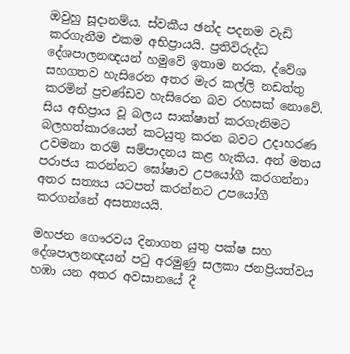ඔවුහු සූදානම්ය. ස්වකීය ඡන්ද පදනම වැඩි කරගැනීම එකම අභිප්‍රායයි. ප්‍රතිවිරුද්ධ දේශපාලනඥයන් හමුවේ ඉතාම නරක, ද්වේශ සහගතව හැසිරෙන අතර මැර කල්ලි නඩත්තු කරමින් ප්‍රචණ්ඩව හැසිරෙන බව රහසක් නොවේ. සිය අභිප්‍රාය වූ බලය සාක්ෂාත් කරගැනිමට බලහත්කාරයෙන් කටයුතු කරන බවට උදාහරණ උවමනා තරම් සම්පාදනය කළ හැකිය. අන් මතය පරාජය කරන්නට ඝෝෂාව උපයෝගී කරගන්නා අතර සත්‍යය යටපත් කරන්නට උපයෝගී කරගන්නේ අසත්‍යයයි.

මහජන ගෞරවය දිනාගත යුතු පක්ෂ සහ දේශපාලනඥයන් පටු අරමුණු සලකා ජනප්‍රියත්වය හඹා යන අතර අවසානයේ දී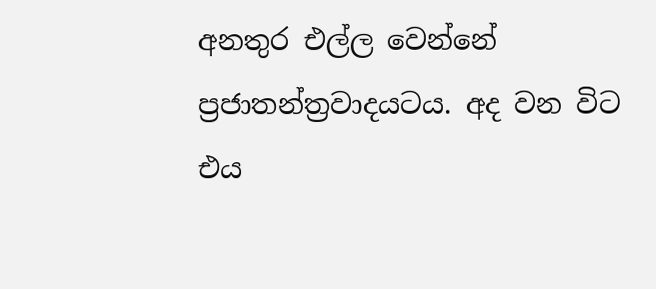අනතුර එල්ල වෙන්නේ ප්‍රජාතන්ත්‍රවාදයටය. අද වන විට එය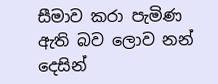සීමාව කරා පැමිණ ඇති බව ලොව නන් දෙසින්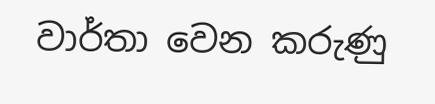වාර්තා වෙන කරුණු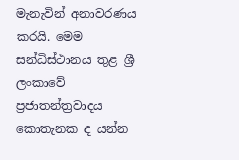මැනැවින් අනාවරණය කරයි. මෙම සන්ධිස්ථානය තුළ ශ්‍රී ලංකාවේ ප්‍රජාතන්ත්‍රවාදය කොතැනක ද යන්න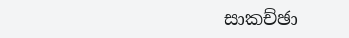සාකච්ඡා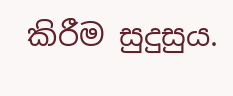කිරීම සුදුසුය.